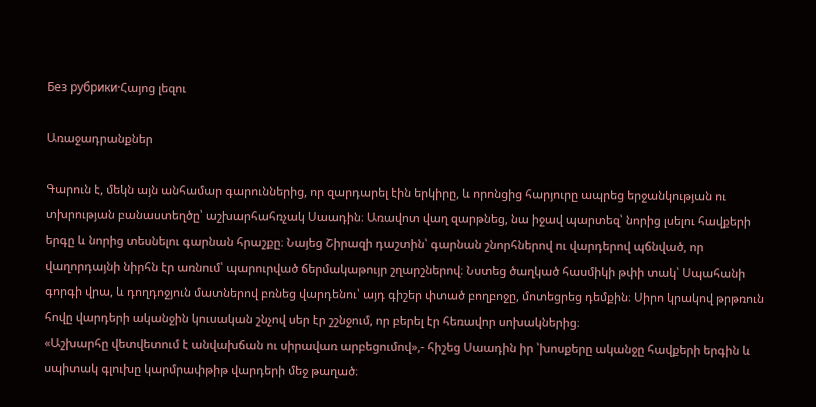Без рубрики·Հայոց լեզու

Առաջադրանքներ

Գարուն է, մեկն այն անհամար գարուններից, որ զարդարել էին երկիրը, և որոնցից հարյուրը ապրեց երջանկության ու տխրության բանաստեղծը՝ աշխարհահռչակ Սաադին։ Առավոտ վաղ զարթնեց, նա իջավ պարտեզ՝ նորից լսելու հավքերի երգը և նորից տեսնելու գարնան հրաշքը։ Նայեց Շիրազի դաշտին՝ գարնան շնորհներով ու վարդերով պճնված, որ վաղորդայնի նիրհն էր առնում՝ պարուրված ճերմակաթույր շղարշներով։ Նստեց ծաղկած հասմիկի թփի տակ՝ Սպահանի գորգի վրա, և դողդոջյուն մատներով բռնեց վարդենու՝ այդ գիշեր փտած բողբոջը, մոտեցրեց դեմքին։ Սիրո կրակով թրթռուն հովը վարդերի ականջին կուսական շնչով սեր էր շշնջում, որ բերել էր հեռավոր սոխակներից։
«Աշխարհը վետվետում է անվախճան ու սիրավառ արբեցումով»,- հիշեց Սաադին իր ՝խոսքերը ականջը հավքերի երգին և սպիտակ գլուխը կարմրափթիթ վարդերի մեջ թաղած։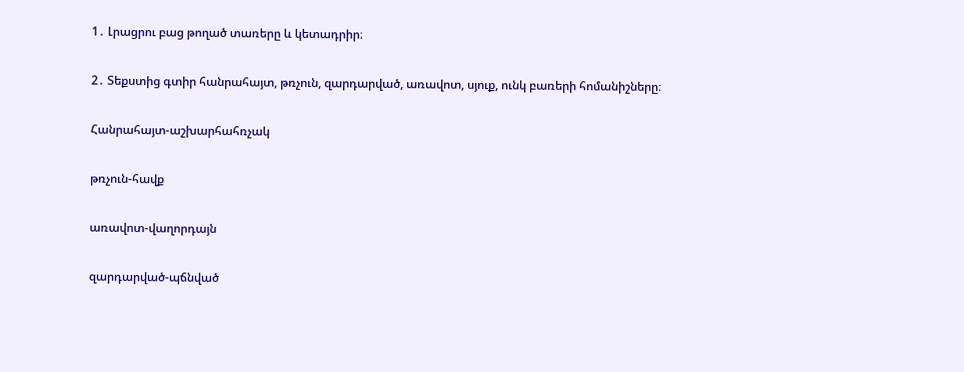1․ Լրացրու բաց թողած տառերը և կետադրիր։

2․ Տեքստից գտիր հանրահայտ, թռչուն, զարդարված, առավոտ, սյուք, ունկ բառերի հոմանիշները։

Հանրահայտ-աշխարհահռչակ

թռչուն-հավք

առավոտ-վաղորդայն

զարդարված-պճնված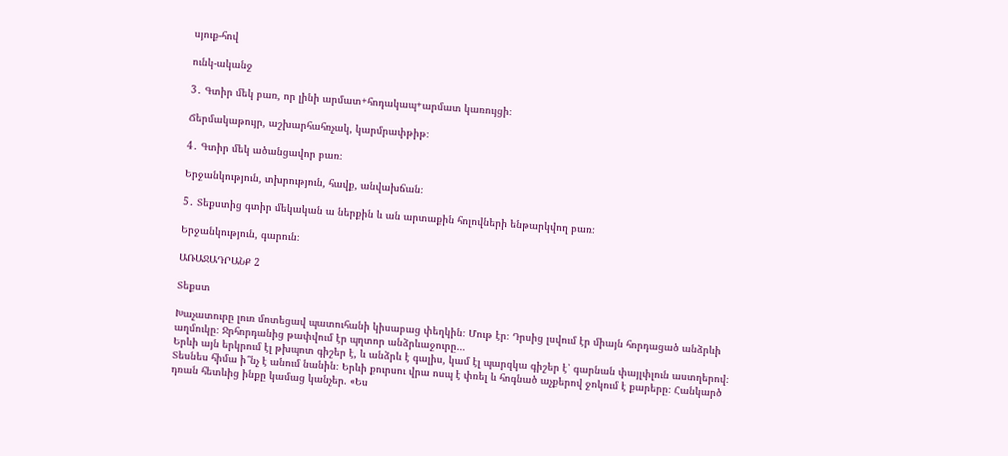սյուք-հով

ունկ-ականջ

3․ Գտիր մեկ բառ, որ լինի արմատ+հոդակապ+արմատ կառույցի։

Ճերմակաթույր, աշխարհահռչակ, կարմրափթիթ։

4․ Գտիր մեկ ածանցավոր բառ։

Երջանկություն, տխրություն, հավք, անվախճան։

5․ Տեքստից գտիր մեկական ա ներքին և ան արտաքին հոլովների ենթարկվող բառ։

Երջանկություն, գարուն։

ԱՌԱՋԱԴՐԱՆՔ 2

Տեքստ

Խաչատուրը լուռ մոտեցավ պատուհանի կիսաբաց փեղկին։ Մութ էր։ Դրսից լսվում էր միայն հորդացած անձրևի աղմուկը։ Ջրհորդանից թափվում էր պղտոր անձրևաջուրը…
Երևի այն երկրում էլ թխպոտ գիշեր է, և անձրև է գալիս, կամ էլ պարզկա գիշեր է՝ գարնան փայլփլուն աստղերով։ Տեսնես հիմա ի՞նչ է անում նանին։ Երևի քուրսու վրա ոսպ է փռել և հոգնած աչքերով ջոկում է քարերը։ Հանկարծ դռան հետևից ինքը կամաց կանչեր. «Ես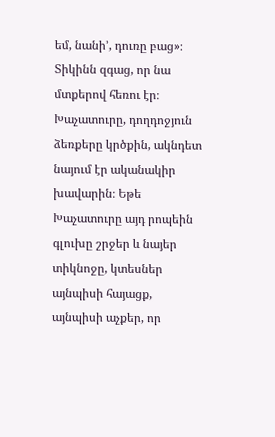եմ, նանի’, դուռը բաց»։ Տիկինն զգաց, որ նա մտքերով հեռու էր։ Խաչատուրը, դողդոջյուն ձեռքերը կրծքին, ակնդետ նայում էր ականակիր խավարին։ Եթե Խաչատուրը այդ րոպեին գլուխը շրջեր և նայեր տիկնոջը, կտեսներ այնպիսի հայացք, այնպիսի աչքեր, որ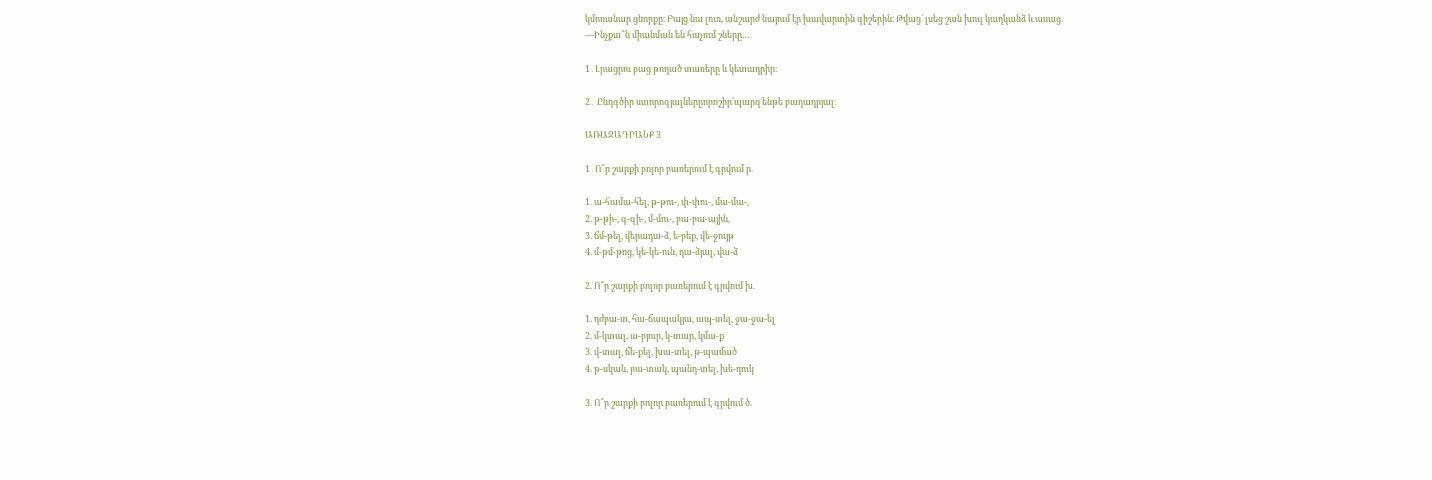կմոռանար ցնորքը։ Բայց նա լուռ, անշարժ նայում էր խավարտին գիշերին։ Թվաց՝ լսեց շան խուլ կաղկանձ և ասաց.
—Ինչքա՞ն միանման են հաչում շները…

1․Լրացրու բաց թողած տառերը և կետադրիր։

2․ Ընդգծիր ստորոգյալներըորոշիր՝պարզ ենթե բաղադրյալ։

ԱՌԱՋԱԴՐԱՆՔ 3

1․Ո՞ր շարքի բոլոր բառերում է գրվում ր.

1. ա-համա-հել, թ-թու-, փ-փու-, մա-մա-,
2. թ-թի-, գ-գի-, մ-մու-, բա-բա-ային,
3. ճմ-թել, վերադա-ձ, ե-բեք, վե-ջույթ
4. մ-թմ-թոց, կե-կե-ուն, դա-ձյալ, վա-ձ

2. Ո՞ր շարքի բոլոր բառերում է գրվում խ.

1. դժբա-տ, հա-ճապակյա, ապ-տել, ջա-ջա-ել
2. մ-կտալ, ա-բյուր, կ-տար, կմա-ք
3. վ-տալ, ճե-քել, խա-տել, թ-պամած
4. թ-սկան, բա-տակ, պանդ-տել, խե-դուկ

3. Ո՞ր շարքի բոլոր բառերում է գրվում ծ.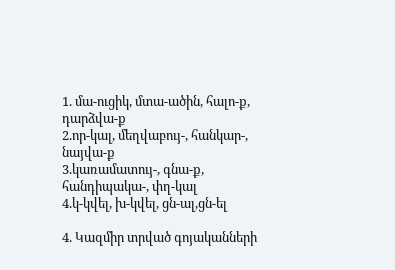1. մա-ուցիկ, մտա-ածին, հալո-ք, դարձվա-ք
2.որ-կալ, մեղվաբույ-, հանկար-, նայվա-ք
3.կառամատույ-, գնա-ք, հանդիպակա-, փղ-կալ
4.կ-կվել, խ-կվել, ցն-ալ,ցն-ել

4. Կազմիր տրված գոյականների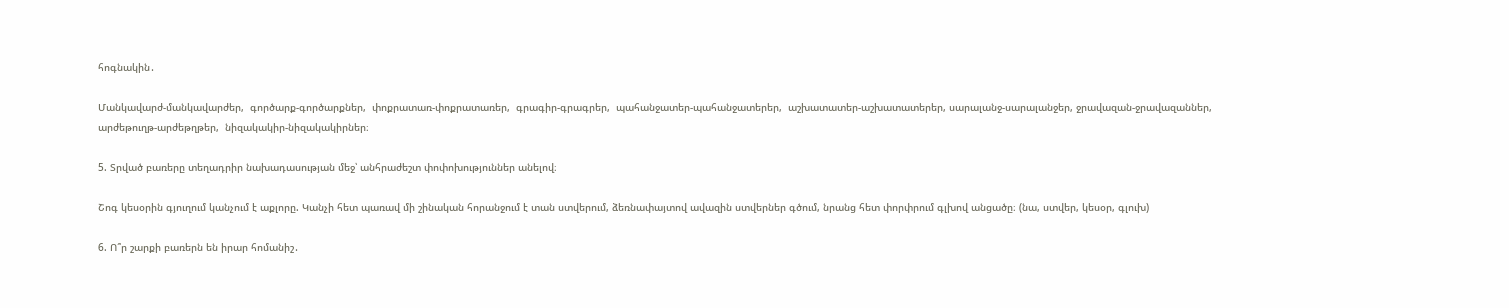հոգնակին․

Մանկավարժ-մանկավարժեր,  գործարք-գործարքներ,  փոքրատառ-փոքրատառեր,  գրագիր-գրագրեր,  պահանջատեր-պահանջատերեր,  աշխատատեր-աշխատատերեր, սարալանջ-սարալանջեր, ջրավազան-ջրավազաններ,  արժեթուղթ-արժեթղթեր,  նիզակակիր-նիզակակիրներ։

5. Տրված բառերը տեղադրիր նախադասության մեջ՝ անհրաժեշտ փոփոխություններ անելով։

Շոգ կեսօրին գյուղում կանչում է աքլորը. Կանչի հետ պառավ մի շինական հորանջում է տան ստվերում, ձեռնափայտով ավազին ստվերներ գծում, նրանց հետ փորփրում գլխով անցածը։ (նա, ստվեր, կեսօր, գլուխ)

6. Ո՞ր շարքի բառերն են իրար հոմանիշ․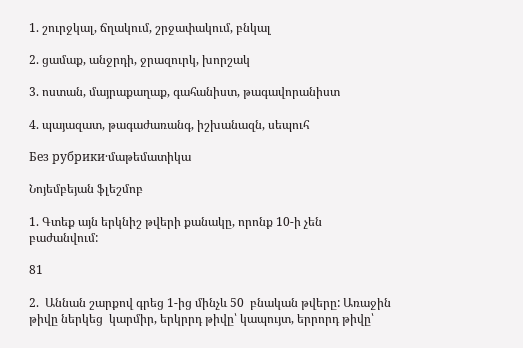1. շուրջկալ, ճղակում, շրջափակում, բնկալ

2. ցամաք, անջրդի, ջրազուրկ, խորշակ

3. ոստան, մայրաքաղաք, գահանիստ, թագավորանիստ

4. պայազատ, թագաժառանգ, իշխանազն, սեպուհ

Без рубрики·մաթեմատիկա

Նոյեմբեյան ֆլեշմոբ

1. Գտեք այն երկնիշ թվերի քանակը, որոնք 10-ի չեն բաժանվում:

81

2.  Աննան շարքով գրեց 1-ից մինչև 50  բնական թվերը: Առաջին թիվը ներկեց  կարմիր, երկրրդ թիվը՝ կապույտ, երրորդ թիվը՝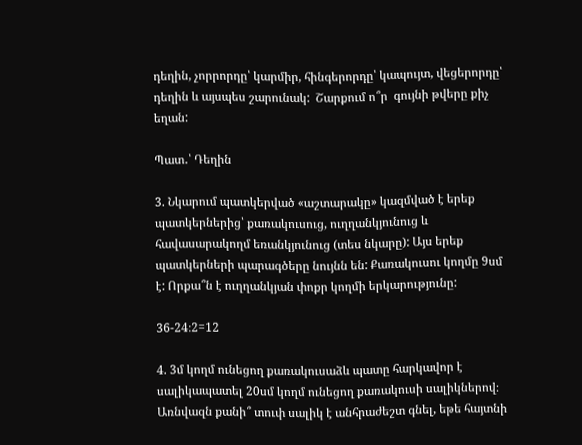դեղին, չորրորդը՝ կարմիր, հինգերորդը՝ կապույտ, վեցերորդը՝ դեղին և այսպես շարունակ:  Շարքում ո՞ր  գույնի թվերը քիչ եղան:

Պատ․՝ Դեղին

3. Նկարում պատկերված «աշտարակը» կազմված է երեք պատկերներից՝ քառակուսուց, ուղղանկյունուց և հավասարակողմ եռանկյունուց (տես նկարը): Այս երեք պատկերների պարագծերը նույնն են: Քառակուսու կողմը 9սմ է: Որքա՞ն է ուղղանկյան փոքր կողմի երկարությունը:

36-24։2=12

4. 3մ կողմ ունեցող քառակուսաձև պատը հարկավոր է սալիկապատել 20սմ կողմ ունեցող քառակուսի սալիկներով։ Առնվազն քանի՞ տուփ սալիկ է անհրաժեշտ գնել, եթե հայտնի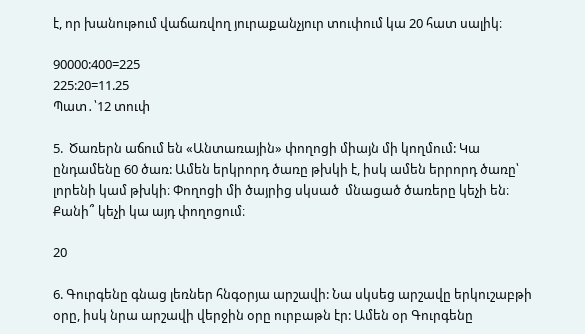է, որ խանութում վաճառվող յուրաքանչյուր տուփում կա 20 հատ սալիկ։

90000:400=225
225:20=11.25
Պատ․՝12 տուփ

5.  Ծառերն աճում են «Անտառային» փողոցի միայն մի կողմում: Կա ընդամենը 60 ծառ: Ամեն երկրորդ ծառը թխկի է, իսկ ամեն երրորդ ծառը՝ լորենի կամ թխկի։ Փողոցի մի ծայրից սկսած  մնացած ծառերը կեչի են։ Քանի՞ կեչի կա այդ փողոցում։

20

6. Գուրգենը գնաց լեռներ հնգօրյա արշավի: Նա սկսեց արշավը երկուշաբթի օրը, իսկ նրա արշավի վերջին օրը ուրբաթն էր: Ամեն օր Գուրգենը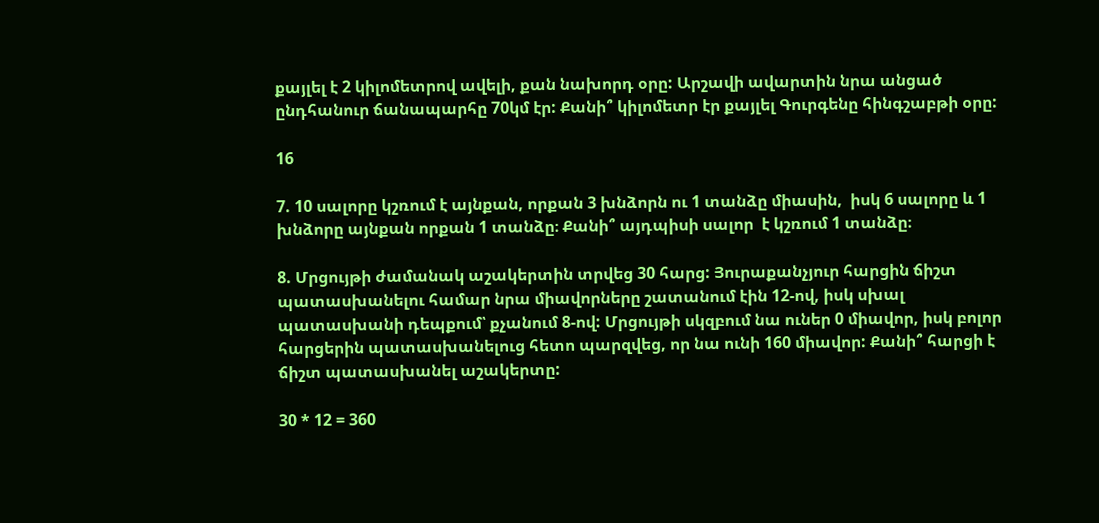քայլել է 2 կիլոմետրով ավելի, քան նախորդ օրը: Արշավի ավարտին նրա անցած ընդհանուր ճանապարհը 70կմ էր: Քանի՞ կիլոմետր էր քայլել Գուրգենը հինգշաբթի օրը:

16

7. 10 սալորը կշռում է այնքան, որքան 3 խնձորն ու 1 տանձը միասին,  իսկ 6 սալորը և 1 խնձորը այնքան որքան 1 տանձը։ Քանի՞ այդպիսի սալոր  է կշռում 1 տանձը։

8. Մրցույթի ժամանակ աշակերտին տրվեց 30 հարց: Յուրաքանչյուր հարցին ճիշտ պատասխանելու համար նրա միավորները շատանում էին 12-ով, իսկ սխալ պատասխանի դեպքում՝ քչանում 8-ով: Մրցույթի սկզբում նա ուներ 0 միավոր, իսկ բոլոր հարցերին պատասխանելուց հետո պարզվեց, որ նա ունի 160 միավոր: Քանի՞ հարցի է ճիշտ պատասխանել աշակերտը:

30 * 12 = 360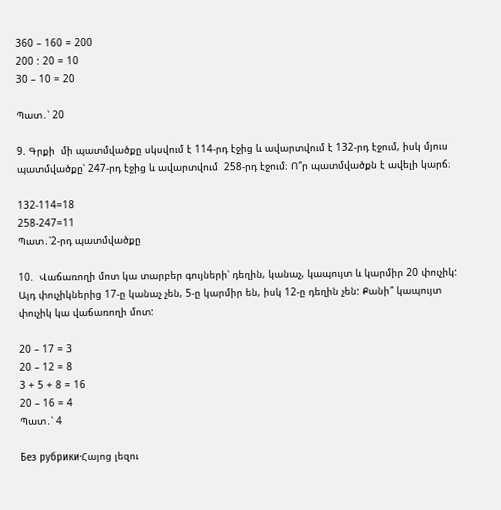360 – 160 = 200
200 : 20 = 10
30 – 10 = 20

Պատ․՝ 20

9. Գրքի  մի պատմվածքը սկսվում է 114-րդ էջից և ավարտվում է 132-րդ էջում, իսկ մյուս պատմվածքը՝ 247-րդ էջից և ավարտվում  258-րդ էջում։ Ո՞ր պատմվածքն է ավելի կարճ։

132-114=18
258-247=11
Պատ․՝2-րդ պատմվածքը

10.  Վաճառողի մոտ կա տարբեր գույների՝ դեղին, կանաչ, կապույտ և կարմիր 20 փուչիկ: Այդ փուչիկներից 17-ը կանաչ չեն, 5-ը կարմիր են, իսկ 12-ը դեղին չեն: Քանի՞ կապույտ փուչիկ կա վաճառողի մոտ:

20 – 17 = 3
20 – 12 = 8
3 + 5 + 8 = 16
20 – 16 = 4
Պատ․՝ 4

Без рубрики·Հայոց լեզու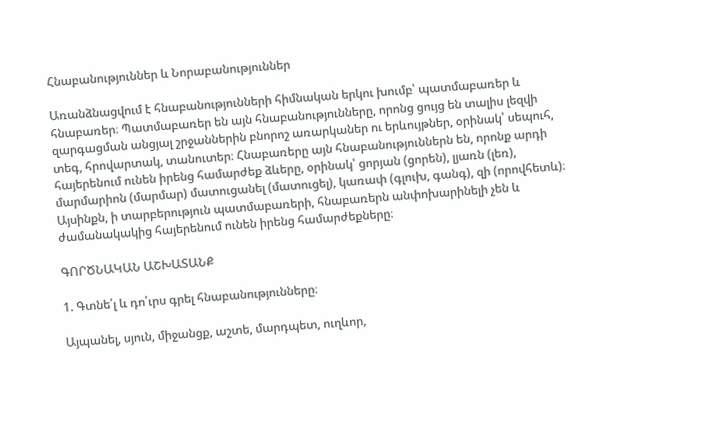Հնաբանություններ և Նորաբանություններ

Առանձնացվում է հնաբանությունների հիմնական երկու խումբ՝ պատմաբառեր և հնաբառեր։ Պատմաբառեր են այն հնաբանությունները, որոնց ցույց են տալիս լեզվի զարգացման անցյալ շրջաններին բնորոշ առարկաներ ու երևույթներ, օրինակ՝ սեպուհ, տեգ, հրովարտակ, տանուտեր։ Հնաբառերը այն հնաբանություններն են, որոնք արդի հայերենում ունեն իրենց համարժեք ձևերը, օրինակ՝ ցորյան (ցորեն), լյառն (լեռ), մարմարիոն (մարմար) մատուցանել (մատուցել), կառափ (գլուխ, գանգ), զի (որովհետև)։ Այսինքն, ի տարբերություն պատմաբառերի, հնաբառերն անփոխարինելի չեն և ժամանակակից հայերենում ունեն իրենց համարժեքները։

ԳՈՐԾՆԱԿԱՆ ԱՇԽԱՏԱՆՔ

1. Գտնե՛լ և դո՛ւրս գրել հնաբանությունները։

Այպանել, սյուն, միջանցք, աշտե, մարդպետ, ուղևոր,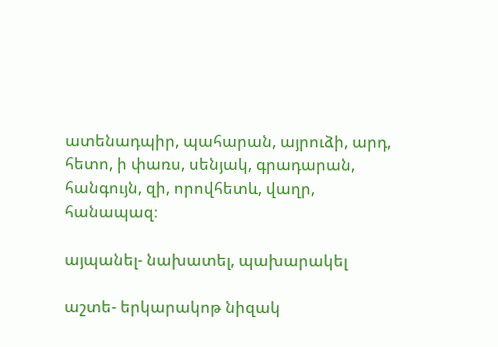ատենադպիր, պահարան, այրուձի, արդ, հետո, ի փառս, սենյակ, գրադարան, հանգույն, զի, որովհետև, վաղր, հանապազ։

այպանել- նախատել, պախարակել

աշտե- երկարակոթ նիզակ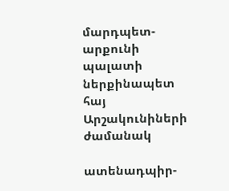մարդպետ-արքունի պալատի ներքինապետ հայ Արշակունիների ժամանակ

ատենադպիր-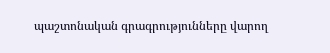պաշտոնական գրագրությունները վարող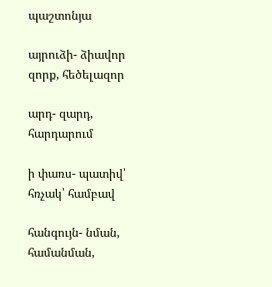պաշտոնյա

այրուձի- ձիավոր զորք, հեծելազոր

արդ- զարդ, հարդարում

ի փառս- պատիվ՝ հռչակ՝ համբավ

հանգույն- նման, համանման,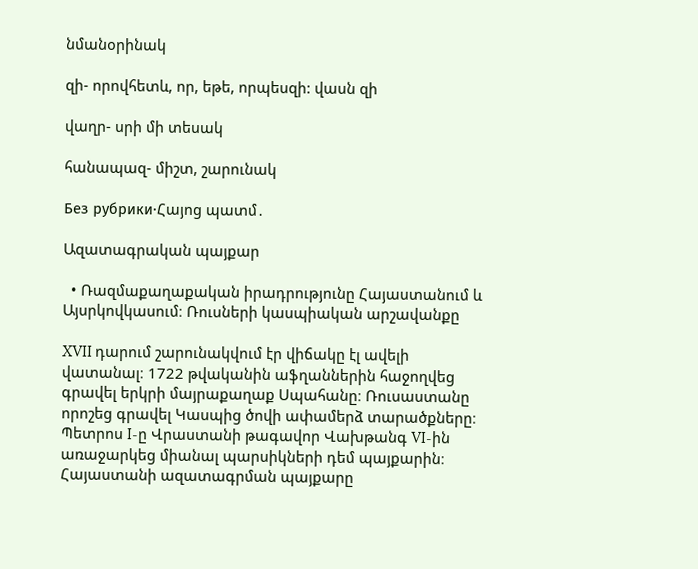նմանօրինակ

զի- որովհետև, որ, եթե, որպեսզի: վասն զի

վաղր- սրի մի տեսակ

հանապազ- միշտ, շարունակ

Без рубрики·Հայոց պատմ․

Ազատագրական պայքար

  • Ռազմաքաղաքական իրադրությունը Հայաստանում և Այսրկովկասում։ Ռուսների կասպիական արշավանքը

XVII դարում շարունակվում էր վիճակը էլ ավելի վատանալ։ 1722 թվականին աֆղաններին հաջողվեց գրավել երկրի մայրաքաղաք Սպահանը։ Ռուսաստանը որոշեց գրավել Կասպից ծովի ափամերձ տարածքները։ Պետրոս I-ը Վրաստանի թագավոր Վախթանգ VI-ին առաջարկեց միանալ պարսիկների դեմ պայքարին։ Հայաստանի ազատագրման պայքարը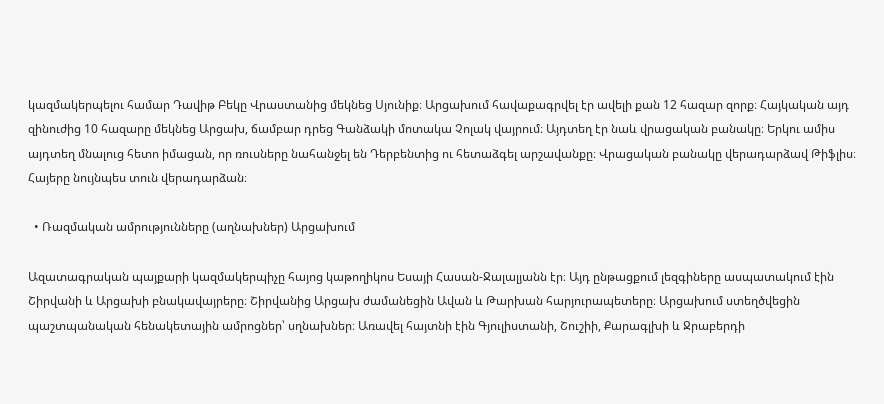կազմակերպելու համար Դավիթ Բեկը Վրաստանից մեկնեց Սյունիք։ Արցախում հավաքագրվել էր ավելի քան 12 հազար զորք։ Հայկական այդ զինուժից 10 հազարը մեկնեց Արցախ, ճամբար դրեց Գանձակի մոտակա Չոլակ վայրում։ Այդտեղ էր նաև վրացական բանակը։ Երկու ամիս այդտեղ մնալուց հետո իմացան, որ ռուսները նահանջել են Դերբենտից ու հետաձգել արշավանքը։ Վրացական բանակը վերադարձավ Թիֆլիս։ Հայերը նույնպես տուն վերադարձան։

  • Ռազմական ամրությունները (աղնախներ) Արցախում

Ազատագրական պայքարի կազմակերպիչը հայոց կաթողիկոս Եսայի Հասան-Ջալալյանն էր։ Այդ ընթացքում լեզգիները ասպատակում էին Շիրվանի և Արցախի բնակավայրերը։ Շիրվանից Արցախ ժամանեցին Ավան և Թարխան հարյուրապետերը։ Արցախում ստեղծվեցին պաշտպանական հենակետային ամրոցներ՝ սղնախներ։ Առավել հայտնի էին Գյուլիստանի, Շուշիի, Քարագլխի և Ջրաբերդի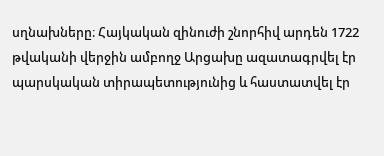սղնախները։ Հայկական զինուժի շնորհիվ արդեն 1722 թվականի վերջին ամբողջ Արցախը ազատագրվել էր պարսկական տիրապետությունից և հաստատվել էր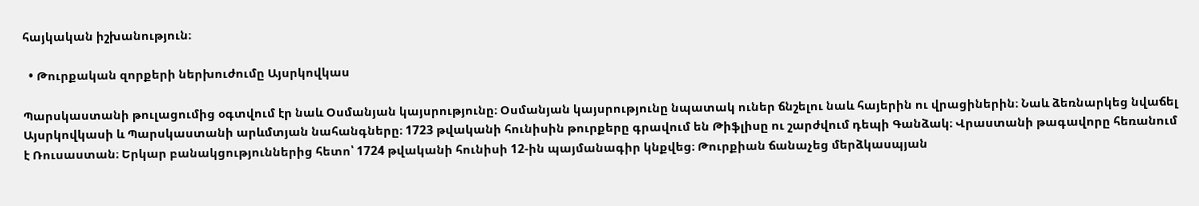հայկական իշխանություն։

  • Թուրքական զորքերի ներխուժումը Այսրկովկաս

Պարսկաստանի թուլացումից օգտվում էր նաև Օսմանյան կայսրությունը։ Օսմանյան կայսրությունը նպատակ ուներ ճնշելու նաև հայերին ու վրացիներին։ Նաև ձեռնարկեց նվաճել Այսրկովկասի և Պարսկաստանի արևմտյան նահանգները։ 1723 թվականի հունիսին թուրքերը գրավում են Թիֆլիսը ու շարժվում դեպի Գանձակ։ Վրաստանի թագավորը հեռանում է Ռուսաստան։ Երկար բանակցություններից հետո՝ 1724 թվականի հունիսի 12-ին պայմանագիր կնքվեց։ Թուրքիան ճանաչեց մերձկասպյան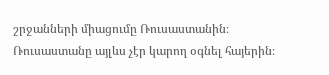շրջանների միացումը Ռուսաստանին։ Ռուսաստանը այլևս չէր կարող օգնել հայերին։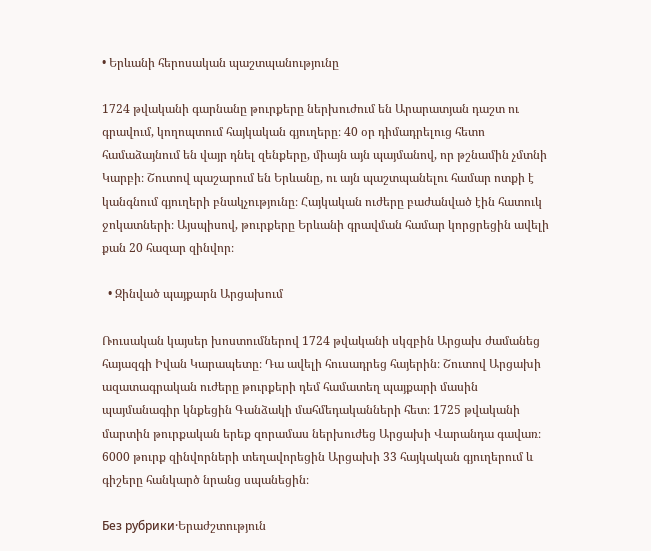• Երևանի հերոսական պաշտպանությունը

1724 թվականի գարնանը թուրքերը ներխուժում են Արարատյան դաշտ ու գրավում, կողոպտում հայկական գյուղերը։ 40 օր դիմադրելուց հետո համաձայնում են վայր դնել զենքերը, միայն այն պայմանով, որ թշնամին չմտնի Կարբի։ Շուտով պաշարում են Երևանը, ու այն պաշտպանելու համար ոտքի է կանգնում գյուղերի բնակչությունը։ Հայկական ուժերը բաժանված էին հատուկ ջոկատների։ Այսպիսով, թուրքերը Երևանի գրավման համար կորցրեցին ավելի քան 20 հազար զինվոր։

  • Զինված պայքարն Արցախում

Ռուսական կայսեր խոստումներով 1724 թվականի սկզբին Արցախ ժամանեց հայազգի Իվան Կարապետը։ Դա ավելի հուսադրեց հայերին։ Շուտով Արցախի ազատագրական ուժերը թուրքերի դեմ համատեղ պայքարի մասին պայմանագիր կնքեցին Գանձակի մահմեդականների հետ։ 1725 թվականի մարտին թուրքական երեք զորամաս ներխուժեց Արցախի Վարանդա գավառ։ 6000 թուրք զինվորների տեղավորեցին Արցախի 33 հայկական գյուղերում և գիշերը հանկարծ նրանց սպանեցին։

Без рубрики·Երաժշտություն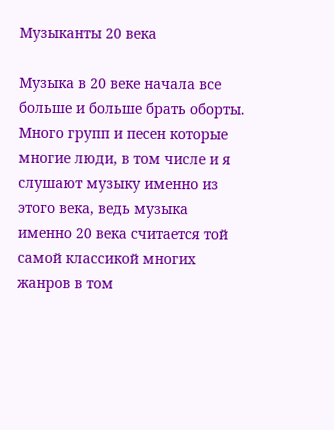Музыканты 20 века

Музыка в 20 веке начала все больше и больше брать оборты. Много групп и песен которые многие люди, в том числе и я слушают музыку именно из этого века, ведь музыка именно 20 века считается той самой классикой многих жанров в том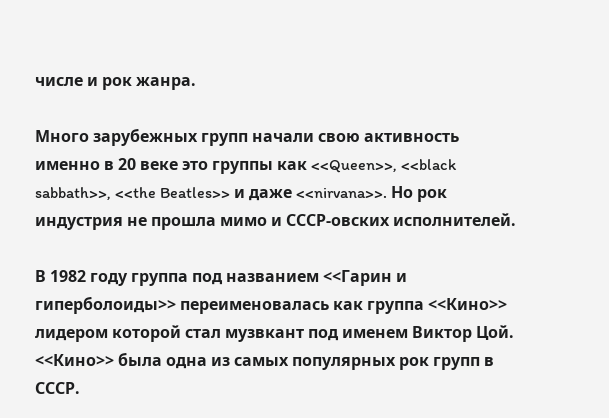числе и рок жанра.

Много зарубежных групп начали свою активность именно в 20 веке это группы как <<Queen>>, <<black sabbath>>, <<the Beatles>> и даже <<nirvana>>. Но рок индустрия не прошла мимо и СССР-овских исполнителей.

В 1982 году группа под названием <<Гарин и гиперболоиды>> переименовалась как группа <<Кино>> лидером которой стал музвкант под именем Виктор Цой. <<Кино>> была одна из самых популярных рок групп в СССР.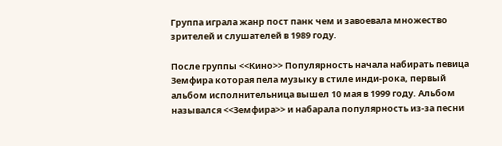Группа играла жанр пост панк чем и завоевала множество зрителей и слушателей в 1989 году.

После группы <<Кино>> Популярность начала набирать певица Земфира которая пела музыку в стиле инди-рока, первый альбом исполнительница вышел 10 мая в 1999 году. Альбом назывался <<Земфира>> и набарала популярность из-за песни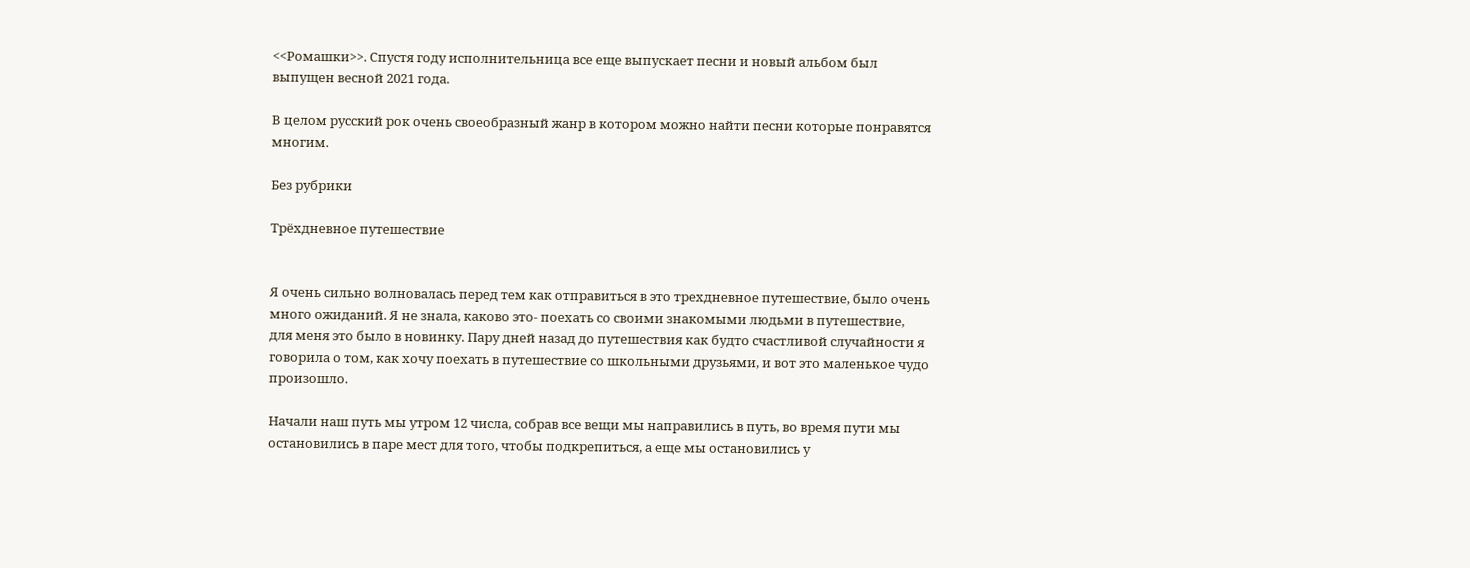<<Ромашки>>. Спустя году исполнительница все еще выпускает песни и новый альбом был выпущен весной 2021 года.

В целом русский рок очень своеобразный жанр в котором можно найти песни которые понравятся многим.

Без рубрики

Трёхдневное путешествие


Я очень сильно волновалась перед тем как отправиться в это трехдневное путешествие, было очень много ожиданий. Я не знала, каково это- поехать со своими знакомыми людьми в путешествие, для меня это было в новинку. Пару дней назад до путешествия как будто счастливой случайности я говорила о том, как хочу поехать в путешествие со школьными друзьями, и вот это маленькое чудо произошло.

Начали наш путь мы утром 12 числа, собрав все вещи мы направились в путь, во время пути мы остановились в паре мест для того, чтобы подкрепиться, а еще мы остановились у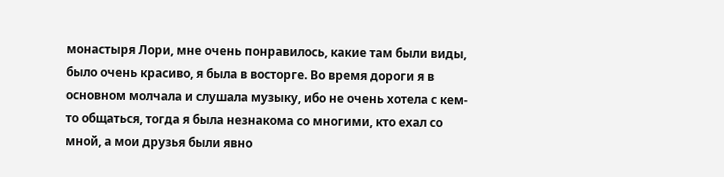монастыря Лори, мне очень понравилось, какие там были виды, было очень красиво, я была в восторге. Во время дороги я в основном молчала и слушала музыку, ибо не очень хотела с кем-то общаться, тогда я была незнакома со многими, кто ехал со мной, а мои друзья были явно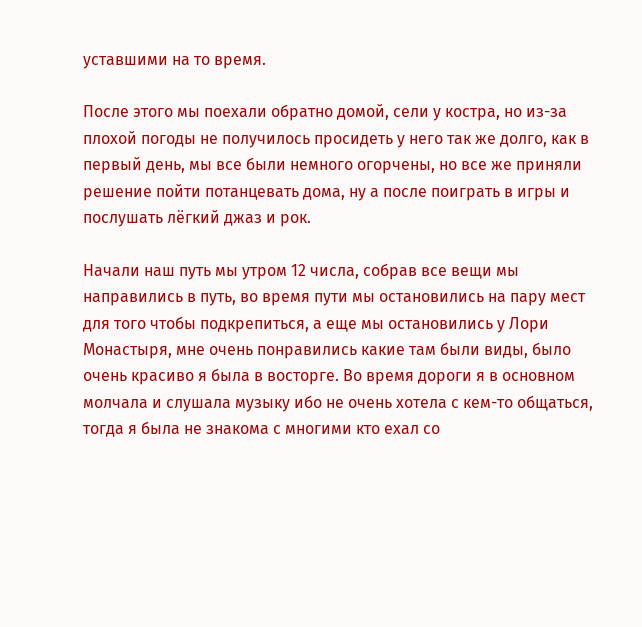уставшими на то время.

После этого мы поехали обратно домой, сели у костра, но из-за плохой погоды не получилось просидеть у него так же долго, как в первый день, мы все были немного огорчены, но все же приняли решение пойти потанцевать дома, ну а после поиграть в игры и послушать лёгкий джаз и рок.

Начали наш путь мы утром 12 числа, собрав все вещи мы направились в путь, во время пути мы остановились на пару мест для того чтобы подкрепиться, а еще мы остановились у Лори Монастыря, мне очень понравились какие там были виды, было очень красиво я была в восторге. Во время дороги я в основном молчала и слушала музыку ибо не очень хотела с кем-то общаться, тогда я была не знакома с многими кто ехал со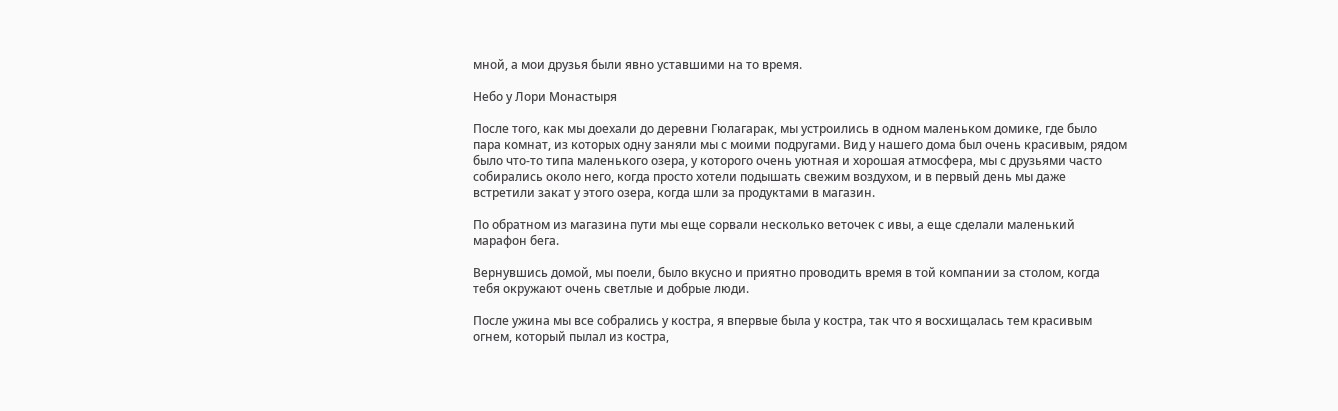мной, а мои друзья были явно уставшими на то время.

Небо у Лори Монастыря

После того, как мы доехали до деревни Гюлагарак, мы устроились в одном маленьком домике, где было пара комнат, из которых одну заняли мы с моими подругами. Вид у нашего дома был очень красивым, рядом было что-то типа маленького озера, у которого очень уютная и хорошая атмосфера, мы с друзьями часто собирались около него, когда просто хотели подышать свежим воздухом, и в первый день мы даже встретили закат у этого озера, когда шли за продуктами в магазин.

По обратном из магазина пути мы еще сорвали несколько веточек с ивы, а еще сделали маленький марафон бега.

Вернувшись домой, мы поели, было вкусно и приятно проводить время в той компании за столом, когда тебя окружают очень светлые и добрые люди.

После ужина мы все собрались у костра, я впервые была у костра, так что я восхищалась тем красивым огнем, который пылал из костра,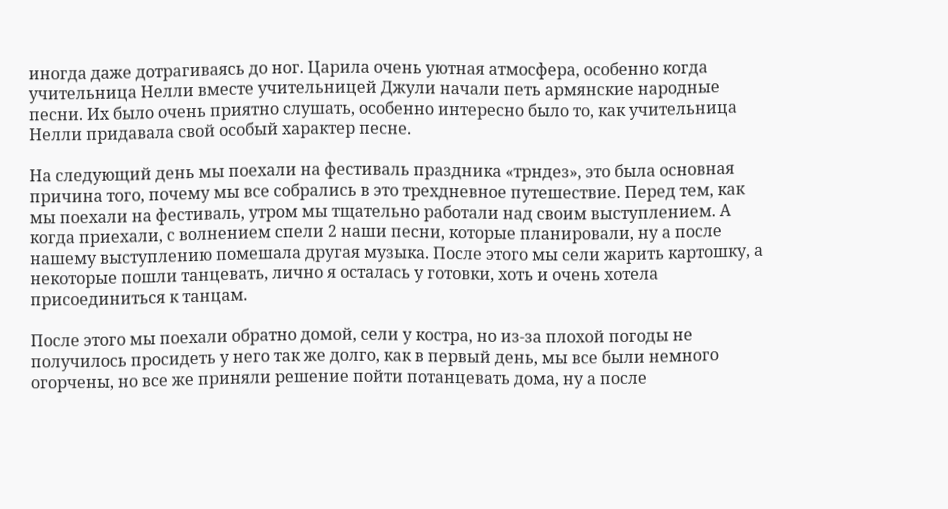иногда даже дотрагиваясь до ног. Царила очень уютная атмосфера, особенно когда учительница Нелли вместе учительницей Джули начали петь армянские народные песни. Их было очень приятно слушать, особенно интересно было то, как учительница Нелли придавала свой особый характер песне.

На следующий день мы поехали на фестиваль праздника «трндез», это была основная причина того, почему мы все собрались в это трехдневное путешествие. Перед тем, как мы поехали на фестиваль, утром мы тщательно работали над своим выступлением. А когда приехали, с волнением спели 2 наши песни, которые планировали, ну а после нашему выступлению помешала другая музыка. После этого мы сели жарить картошку, а некоторые пошли танцевать, лично я осталась у готовки, хоть и очень хотела присоединиться к танцам.

После этого мы поехали обратно домой, сели у костра, но из-за плохой погоды не получилось просидеть у него так же долго, как в первый день, мы все были немного огорчены, но все же приняли решение пойти потанцевать дома, ну а после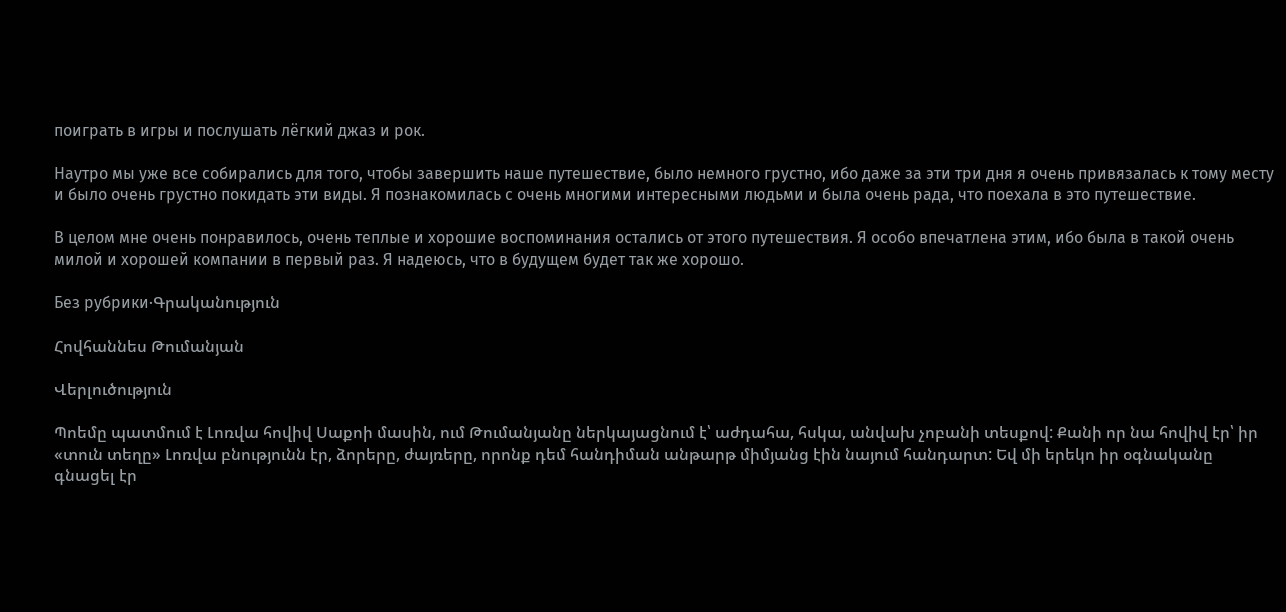поиграть в игры и послушать лёгкий джаз и рок.

Наутро мы уже все собирались для того, чтобы завершить наше путешествие, было немного грустно, ибо даже за эти три дня я очень привязалась к тому месту и было очень грустно покидать эти виды. Я познакомилась с очень многими интересными людьми и была очень рада, что поехала в это путешествие.

В целом мне очень понравилось, очень теплые и хорошие воспоминания остались от этого путешествия. Я особо впечатлена этим, ибо была в такой очень милой и хорошей компании в первый раз. Я надеюсь, что в будущем будет так же хорошо.

Без рубрики·Գրականություն

Հովհաննես Թումանյան

Վերլուծություն

Պոեմը պատմում է Լոռվա հովիվ Սաքոի մասին, ում Թումանյանը ներկայացնում է՝ աժդահա, հսկա, անվախ չոբանի տեսքով: Քանի որ նա հովիվ էր՝ իր «տուն տեղը» Լոռվա բնությունն էր, ձորերը, ժայռերը, որոնք դեմ հանդիման անթարթ միմյանց էին նայում հանդարտ: Եվ մի երեկո իր օգնականը գնացել էր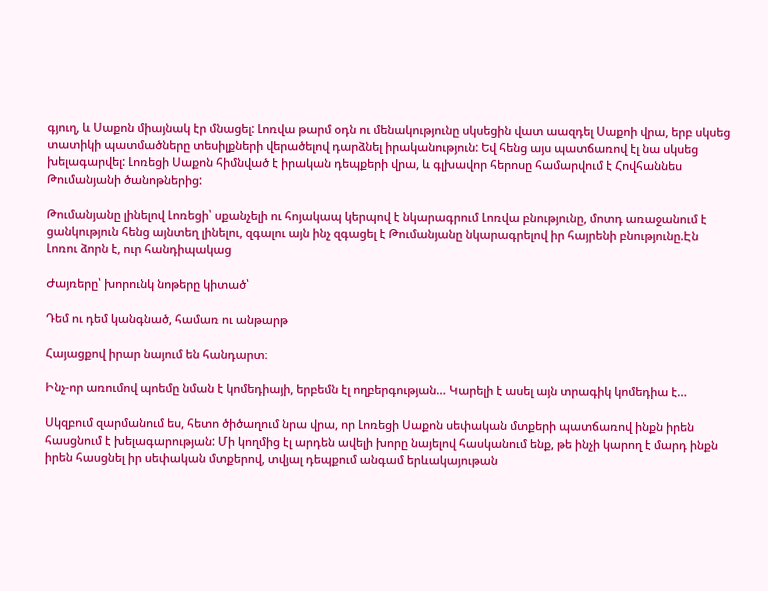գյուղ, և Սաքոն միայնակ էր մնացել: Լոռվա թարմ օդն ու մենակությունը սկսեցին վատ աազդել Սաքոի վրա, երբ սկսեց տատիկի պատմածները տեսիլքների վերածելով դարձնել իրականություն: Եվ հենց այս պատճառով էլ նա սկսեց խելագարվել: Լոռեցի Սաքոն հիմնված է իրական դեպքերի վրա, և գլխավոր հերոսը համարվում է Հովհաննես Թումանյանի ծանոթներից:

Թումանյանը լինելով Լոռեցի՝ սքանչելի ու հոյակապ կերպով է նկարագրում Լոռվա բնությունը, մոտդ առաջանում է ցանկություն հենց այնտեղ լինելու, զգալու այն ինչ զգացել է Թումանյանը նկարագրելով իր հայրենի բնությունը.Էն Լոռու ձորն է, ուր հանդիպակաց

Ժայռերը՝ խորունկ նոթերը կիտած՝

Դեմ ու դեմ կանգնած, համառ ու անթարթ

Հայացքով իրար նայում են հանդարտ։

Ինչ-որ առումով պոեմը նման է կոմեդիայի, երբեմն էլ ողբերգության… Կարելի է ասել այն տրագիկ կոմեդիա է…

Սկզբում զարմանում ես, հետո ծիծաղում նրա վրա, որ Լոռեցի Սաքոն սեփական մտքերի պատճառով ինքն իրեն հասցնում է խելագարության: Մի կողմից էլ արդեն ավելի խորը նայելով հասկանում ենք, թե ինչի կարող է մարդ ինքն իրեն հասցնել իր սեփական մտքերով, տվյալ դեպքում անգամ երևակայութան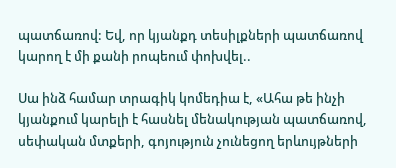պատճառով: Եվ, որ կյանքդ տեսիլքների պատճառով կարող է մի քանի րոպեում փոխվել..

Սա ինձ համար տրագիկ կոմեդիա է, «Ահա թե ինչի կյանքում կարելի է հասնել մենակության պատճառով, սեփական մտքերի, գոյություն չունեցող երևույթների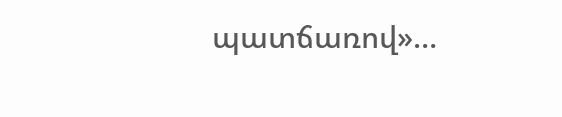պատճառով»…